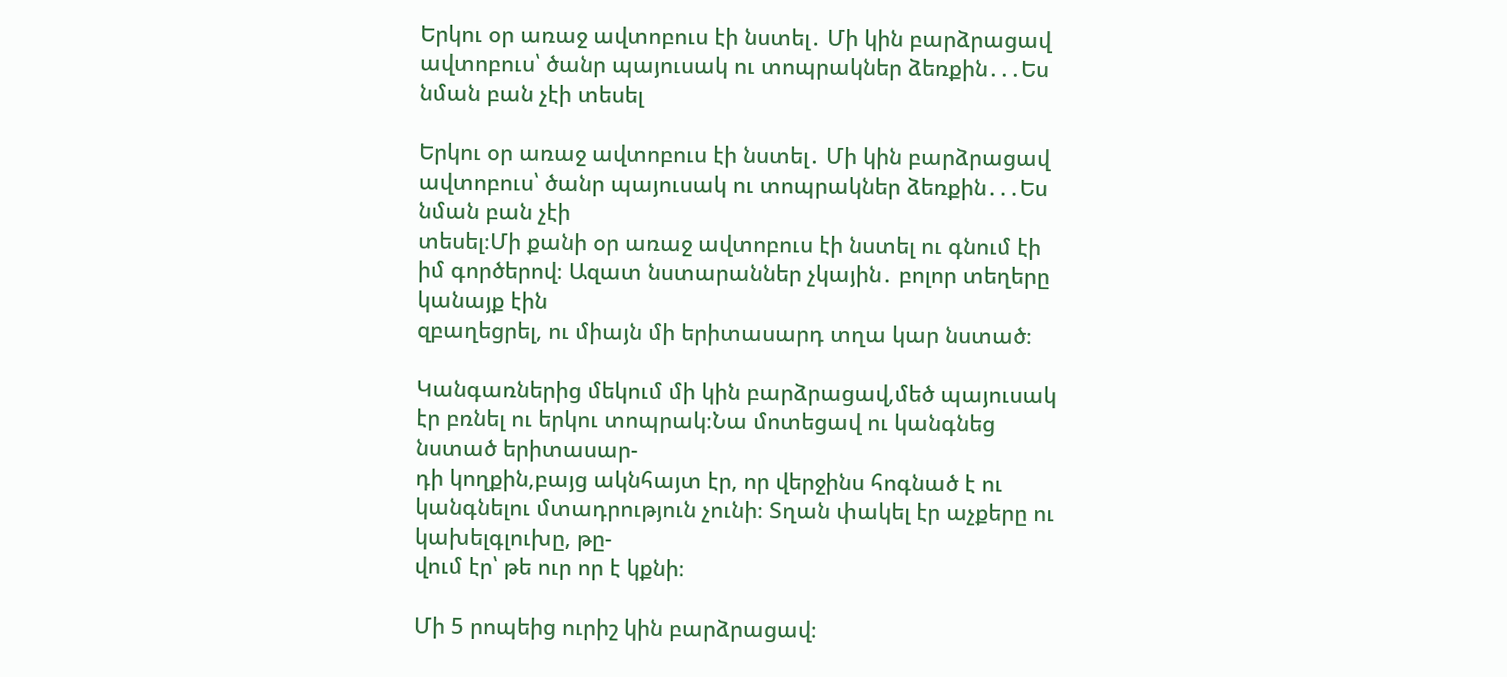Երկու օր առաջ ավտոբուս էի նստել․ Մի կին բարձրացավ ավտոբուս՝ ծանր պայուսակ ու տոպրակներ ձեռքին․․․Ես նման բան չէի տեսել

Երկու օր առաջ ավտոբուս էի նստել․ Մի կին բարձրացավ ավտոբուս՝ ծանր պայուսակ ու տոպրակներ ձեռքին․․․Ես նման բան չէի
տեսել։Մի քանի օր առաջ ավտոբուս էի նստել ու գնում էի իմ գործերով։ Ազատ նստարաններ չկային․ բոլոր տեղերը կանայք էին
զբաղեցրել, ու միայն մի երիտասարդ տղա կար նստած։

Կանգառներից մեկում մի կին բարձրացավ,մեծ պայուսակ էր բռնել ու երկու տոպրակ։Նա մոտեցավ ու կանգնեց նստած երիտասար-
դի կողքին,բայց ակնհայտ էր, որ վերջինս հոգնած է ու կանգնելու մտադրություն չունի։ Տղան փակել էր աչքերը ու կախելգլուխը, թը-
վում էր՝ թե ուր որ է կքնի։

Մի 5 րոպեից ուրիշ կին բարձրացավ։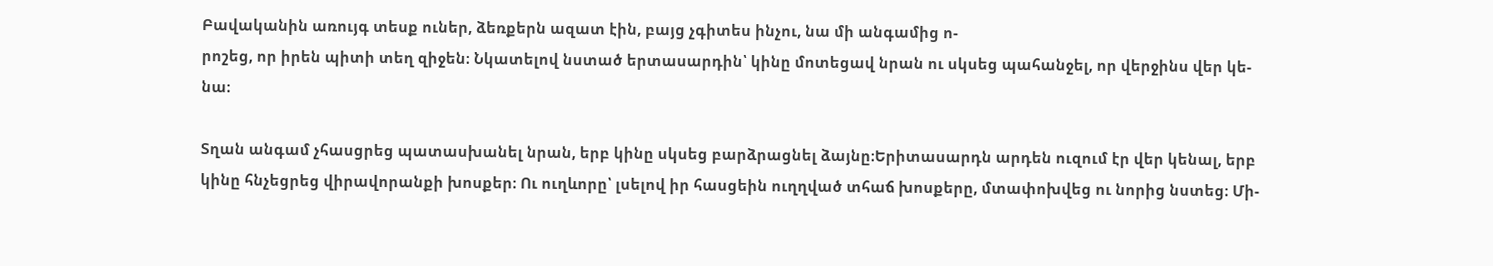Բավականին առույգ տեսք ուներ, ձեռքերն ազատ էին, բայց չգիտես ինչու, նա մի անգամից ո-
րոշեց, որ իրեն պիտի տեղ զիջեն։ Նկատելով նստած երտասարդին՝ կինը մոտեցավ նրան ու սկսեց պահանջել, որ վերջինս վեր կե-
նա։

Տղան անգամ չհասցրեց պատասխանել նրան, երբ կինը սկսեց բարձրացնել ձայնը։Երիտասարդն արդեն ուզում էր վեր կենալ, երբ
կինը հնչեցրեց վիրավորանքի խոսքեր։ Ու ուղևորը՝ լսելով իր հասցեին ուղղված տհաճ խոսքերը, մտափոխվեց ու նորից նստեց։ Մի-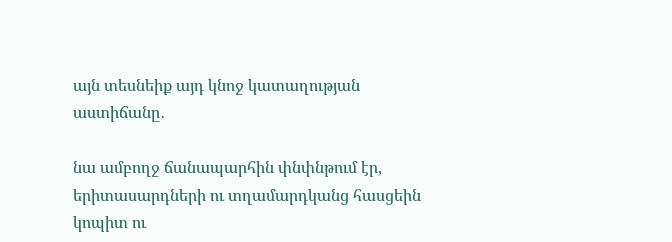այն տեսնեիք այդ կնոջ կատաղության աստիճանը․

նա ամբողջ ճանապարհին փնփնթում էր, երիտասարդների ու տղամարդկանց հասցեին կոպիտ ու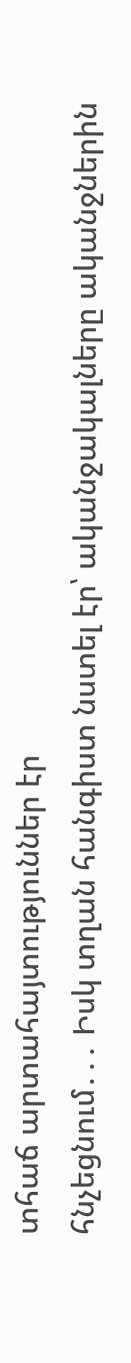տհաճ արտահայտություններ էր
հնչեցնում․․․ Իսկ տղան հանգիստ նստել էր՝ ականջակալները ականջներին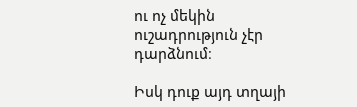ու ոչ մեկին ուշադրություն չէր դարձնում։

Իսկ դուք այդ տղայի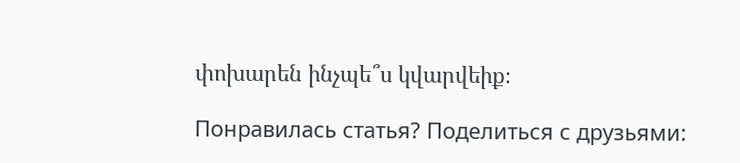փոխարեն ինչպե՞ս կվարվեիք։

Понравилась статья? Поделиться с друзьями: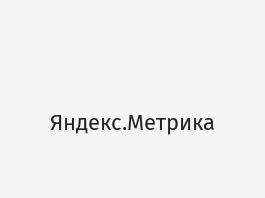Яндекс.Метрика